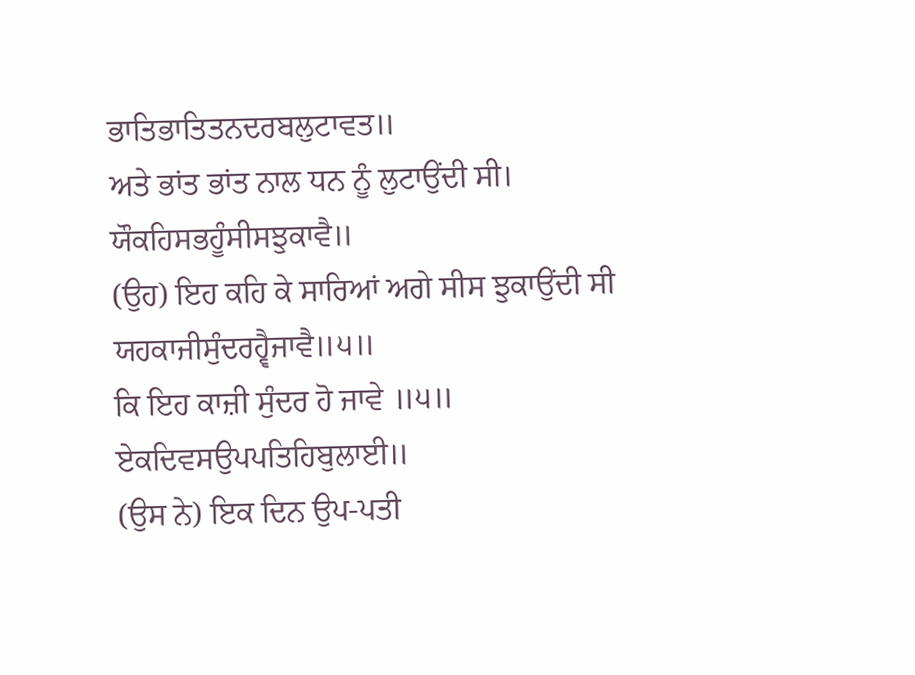ਭਾਤਿਭਾਤਿਤਨਦਰਬਲੁਟਾਵਤ॥
ਅਤੇ ਭਾਂਤ ਭਾਂਤ ਨਾਲ ਧਨ ਨੂੰ ਲੁਟਾਉਂਦੀ ਸੀ।
ਯੌਕਹਿਸਭਹੂੰਸੀਸਝੁਕਾਵੈ॥
(ਉਹ) ਇਹ ਕਹਿ ਕੇ ਸਾਰਿਆਂ ਅਗੇ ਸੀਸ ਝੁਕਾਉਂਦੀ ਸੀ
ਯਹਕਾਜੀਸੁੰਦਰਹ੍ਵੈਜਾਵੈ॥੫॥
ਕਿ ਇਹ ਕਾਜ਼ੀ ਸੁੰਦਰ ਹੋ ਜਾਵੇ ॥੫॥
ਏਕਦਿਵਸਉਪਪਤਿਹਿਬੁਲਾਈ॥
(ਉਸ ਨੇ) ਇਕ ਦਿਨ ਉਪ-ਪਤੀ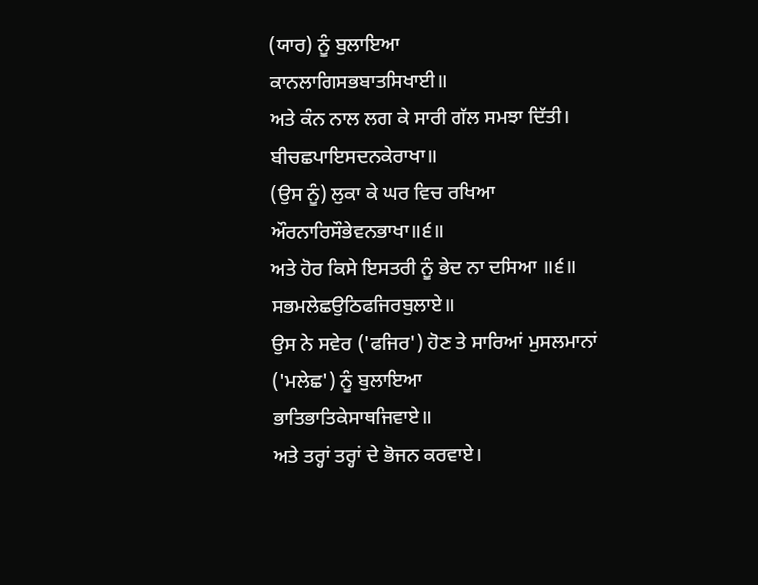(ਯਾਰ) ਨੂੰ ਬੁਲਾਇਆ
ਕਾਨਲਾਗਿਸਭਬਾਤਸਿਖਾਈ॥
ਅਤੇ ਕੰਨ ਨਾਲ ਲਗ ਕੇ ਸਾਰੀ ਗੱਲ ਸਮਝਾ ਦਿੱਤੀ।
ਬੀਚਛਪਾਇਸਦਨਕੇਰਾਖਾ॥
(ਉਸ ਨੂੰ) ਲੁਕਾ ਕੇ ਘਰ ਵਿਚ ਰਖਿਆ
ਔਰਨਾਰਿਸੌਭੇਵਨਭਾਖਾ॥੬॥
ਅਤੇ ਹੋਰ ਕਿਸੇ ਇਸਤਰੀ ਨੂੰ ਭੇਦ ਨਾ ਦਸਿਆ ॥੬॥
ਸਭਮਲੇਛਉਠਿਫਜਿਰਬੁਲਾਏ॥
ਉਸ ਨੇ ਸਵੇਰ ('ਫਜਿਰ') ਹੋਣ ਤੇ ਸਾਰਿਆਂ ਮੁਸਲਮਾਨਾਂ ('ਮਲੇਛ') ਨੂੰ ਬੁਲਾਇਆ
ਭਾਤਿਭਾਤਿਕੇਸਾਥਜਿਵਾਏ॥
ਅਤੇ ਤਰ੍ਹਾਂ ਤਰ੍ਹਾਂ ਦੇ ਭੋਜਨ ਕਰਵਾਏ।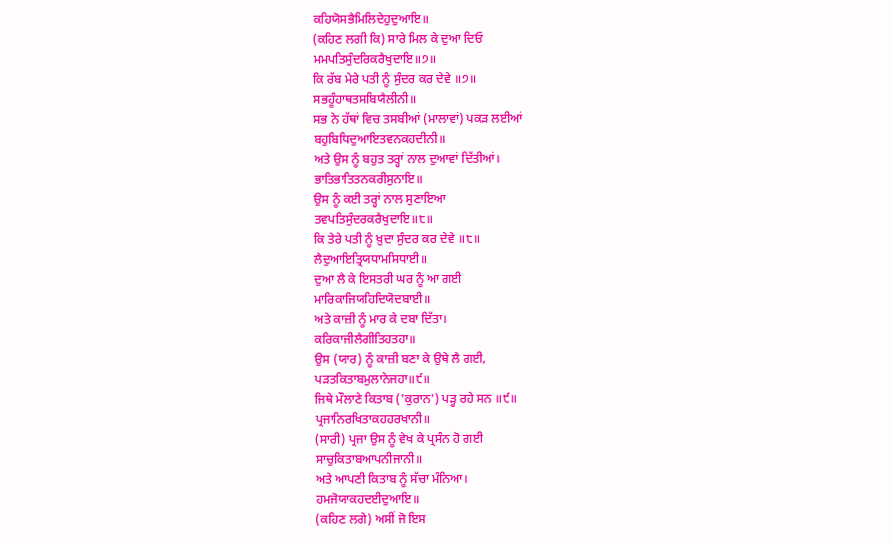ਕਹਿਯੋਸਭੈਮਿਲਿਦੇਹੁਦੁਆਇ॥
(ਕਹਿਣ ਲਗੀ ਕਿ) ਸਾਰੇ ਮਿਲ ਕੇ ਦੁਆ ਦਿਓ
ਮਮਪਤਿਸੁੰਦਰਿਕਰੈਖੁਦਾਇ॥੭॥
ਕਿ ਰੱਬ ਮੇਰੇ ਪਤੀ ਨੂੰ ਸੁੰਦਰ ਕਰ ਦੇਵੇ ॥੭॥
ਸਭਹੂੰਹਾਥਤਸਬਿਯੈਲੀਨੀ॥
ਸਭ ਨੇ ਹੱਥਾਂ ਵਿਚ ਤਸਬੀਆਂ (ਮਾਲਾਵਾਂ) ਪਕੜ ਲਈਆਂ
ਬਹੁਬਿਧਿਦੁਆਇਤਵਨਕਹਦੀਨੀ॥
ਅਤੇ ਉਸ ਨੂੰ ਬਹੁਤ ਤਰ੍ਹਾਂ ਨਾਲ ਦੁਆਵਾਂ ਦਿੱਤੀਆਂ।
ਭਾਤਿਭਾਤਿਤਨਕਰੀਸੁਨਾਇ॥
ਉਸ ਨੂੰ ਕਈ ਤਰ੍ਹਾਂ ਨਾਲ ਸੁਣਾਇਆ
ਤਵਪਤਿਸੁੰਦਰਕਰੈਖੁਦਾਇ॥੮॥
ਕਿ ਤੇਰੇ ਪਤੀ ਨੂੰ ਖ਼ੁਦਾ ਸੁੰਦਰ ਕਰ ਦੇਵੇ ॥੮॥
ਲੈਦੁਆਇਤ੍ਰਿਯਧਾਮਸਿਧਾਈ॥
ਦੁਆ ਲੈ ਕੇ ਇਸਤਰੀ ਘਰ ਨੂੰ ਆ ਗਈ
ਮਾਰਿਕਾਜਿਯਹਿਦਿਯੋਦਬਾਈ॥
ਅਤੇ ਕਾਜ਼ੀ ਨੂੰ ਮਾਰ ਕੇ ਦਬਾ ਦਿੱਤਾ।
ਕਰਿਕਾਜੀਲੈਗੀਤਿਹਤਹਾ॥
ਉਸ (ਯਾਰ) ਨੂੰ ਕਾਜ਼ੀ ਬਣਾ ਕੇ ਉਥੇ ਲੈ ਗਈ,
ਪੜਤਕਿਤਾਬਮੁਲਾਨੇਜਹਾ॥੯॥
ਜਿਥੇ ਮੌਲਾਣੇ ਕਿਤਾਬ ('ਕੁਰਾਨ') ਪੜ੍ਹ ਰਹੇ ਸਨ ॥੯॥
ਪ੍ਰਜਾਨਿਰਖਿਤਾਕਹਹਰਖਾਨੀ॥
(ਸਾਰੀ) ਪ੍ਰਜਾ ਉਸ ਨੂੰ ਵੇਖ ਕੇ ਪ੍ਰਸੰਨ ਹੋ ਗਈ
ਸਾਚੁਕਿਤਾਬਆਪਨੀਜਾਨੀ॥
ਅਤੇ ਆਪਣੀ ਕਿਤਾਬ ਨੂੰ ਸੱਚਾ ਮੰਨਿਆ।
ਹਮਜੋਯਾਕਹਦਈਦੁਆਇ॥
(ਕਹਿਣ ਲਗੇ) ਅਸੀਂ ਜੋ ਇਸ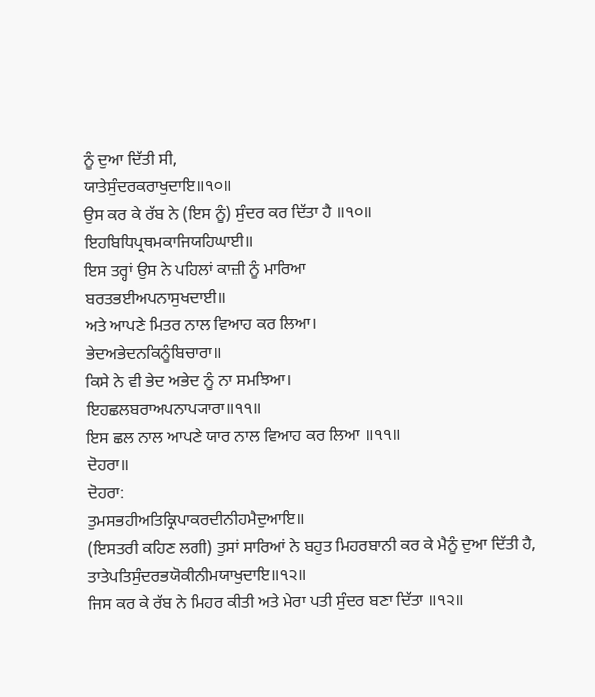ਨੂੰ ਦੁਆ ਦਿੱਤੀ ਸੀ,
ਯਾਤੇਸੁੰਦਰਕਰਾਖੁਦਾਇ॥੧੦॥
ਉਸ ਕਰ ਕੇ ਰੱਬ ਨੇ (ਇਸ ਨੂੰ) ਸੁੰਦਰ ਕਰ ਦਿੱਤਾ ਹੈ ॥੧੦॥
ਇਹਬਿਧਿਪ੍ਰਥਮਕਾਜਿਯਹਿਘਾਈ॥
ਇਸ ਤਰ੍ਹਾਂ ਉਸ ਨੇ ਪਹਿਲਾਂ ਕਾਜ਼ੀ ਨੂੰ ਮਾਰਿਆ
ਬਰਤਭਈਅਪਨਾਸੁਖਦਾਈ॥
ਅਤੇ ਆਪਣੇ ਮਿਤਰ ਨਾਲ ਵਿਆਹ ਕਰ ਲਿਆ।
ਭੇਦਅਭੇਦਨਕਿਨੂੰਬਿਚਾਰਾ॥
ਕਿਸੇ ਨੇ ਵੀ ਭੇਦ ਅਭੇਦ ਨੂੰ ਨਾ ਸਮਝਿਆ।
ਇਹਛਲਬਰਾਅਪਨਾਪ੍ਯਾਰਾ॥੧੧॥
ਇਸ ਛਲ ਨਾਲ ਆਪਣੇ ਯਾਰ ਨਾਲ ਵਿਆਹ ਕਰ ਲਿਆ ॥੧੧॥
ਦੋਹਰਾ॥
ਦੋਹਰਾ:
ਤੁਮਸਭਹੀਅਤਿਕ੍ਰਿਪਾਕਰਦੀਨੀਹਮੈਦੁਆਇ॥
(ਇਸਤਰੀ ਕਹਿਣ ਲਗੀ) ਤੁਸਾਂ ਸਾਰਿਆਂ ਨੇ ਬਹੁਤ ਮਿਹਰਬਾਨੀ ਕਰ ਕੇ ਮੈਨੂੰ ਦੁਆ ਦਿੱਤੀ ਹੈ,
ਤਾਤੇਪਤਿਸੁੰਦਰਭਯੋਕੀਨੀਮਯਾਖੁਦਾਇ॥੧੨॥
ਜਿਸ ਕਰ ਕੇ ਰੱਬ ਨੇ ਮਿਹਰ ਕੀਤੀ ਅਤੇ ਮੇਰਾ ਪਤੀ ਸੁੰਦਰ ਬਣਾ ਦਿੱਤਾ ॥੧੨॥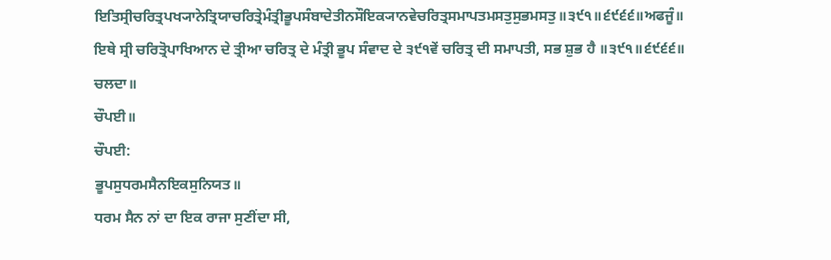ਇਤਿਸ੍ਰੀਚਰਿਤ੍ਰਪਖ੍ਯਾਨੇਤ੍ਰਿਯਾਚਰਿਤ੍ਰੇਮੰਤ੍ਰੀਭੂਪਸੰਬਾਦੇਤੀਨਸੌਇਕ੍ਯਾਨਵੇਚਰਿਤ੍ਰਸਮਾਪਤਮਸਤੁਸੁਭਮਸਤੁ॥੩੯੧॥੬੯੬੬॥ਅਫਜੂੰ॥
ਇਥੇ ਸ੍ਰੀ ਚਰਿਤ੍ਰੋਪਾਖਿਆਨ ਦੇ ਤ੍ਰੀਆ ਚਰਿਤ੍ਰ ਦੇ ਮੰਤ੍ਰੀ ਭੂਪ ਸੰਵਾਦ ਦੇ ੩੯੧ਵੇਂ ਚਰਿਤ੍ਰ ਦੀ ਸਮਾਪਤੀ, ਸਭ ਸ਼ੁਭ ਹੈ ॥੩੯੧॥੬੯੬੬॥ ਚਲਦਾ॥
ਚੌਪਈ॥
ਚੌਪਈ:
ਭੂਪਸੁਧਰਮਸੈਨਇਕਸੁਨਿਯਤ॥
ਧਰਮ ਸੈਨ ਨਾਂ ਦਾ ਇਕ ਰਾਜਾ ਸੁਣੀਂਦਾ ਸੀ,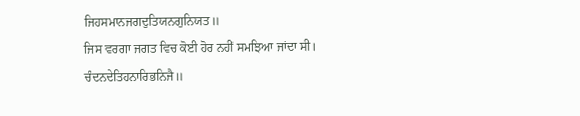ਜਿਹਸਮਾਨਜਗਦੁਤਿਯਨਗੁਨਿਯਤ॥
ਜਿਸ ਵਰਗਾ ਜਗਤ ਵਿਚ ਕੋਈ ਹੋਰ ਨਹੀਂ ਸਮਝਿਆ ਜਾਂਦਾ ਸੀ।
ਚੰਦਨਦੇਤਿਹਨਾਰਿਭਨਿਜੈ॥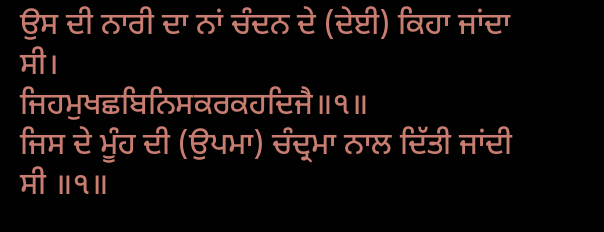ਉਸ ਦੀ ਨਾਰੀ ਦਾ ਨਾਂ ਚੰਦਨ ਦੇ (ਦੇਈ) ਕਿਹਾ ਜਾਂਦਾ ਸੀ।
ਜਿਹਮੁਖਛਬਿਨਿਸਕਰਕਹਦਿਜੈ॥੧॥
ਜਿਸ ਦੇ ਮੂੰਹ ਦੀ (ਉਪਮਾ) ਚੰਦ੍ਰਮਾ ਨਾਲ ਦਿੱਤੀ ਜਾਂਦੀ ਸੀ ॥੧॥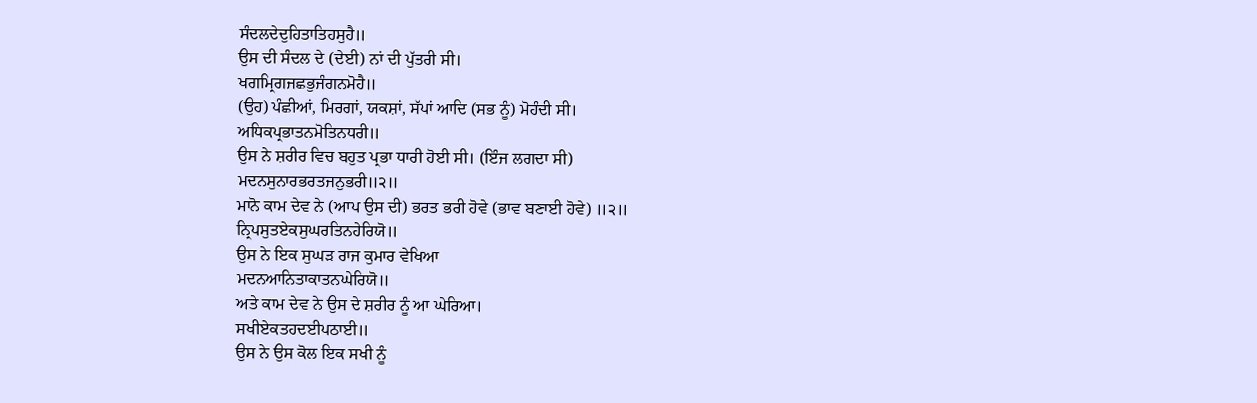ਸੰਦਲਦੇਦੁਹਿਤਾਤਿਹਸੁਹੈ॥
ਉਸ ਦੀ ਸੰਦਲ ਦੇ (ਦੇਈ) ਨਾਂ ਦੀ ਪੁੱਤਰੀ ਸੀ।
ਖਗਮ੍ਰਿਗਜਛਭੁਜੰਗਨਮੋਹੈ॥
(ਉਹ) ਪੰਛੀਆਂ, ਮਿਰਗਾਂ, ਯਕਸ਼ਾਂ, ਸੱਪਾਂ ਆਦਿ (ਸਭ ਨੂੰ) ਮੋਹੰਦੀ ਸੀ।
ਅਧਿਕਪ੍ਰਭਾਤਨਮੋਤਿਨਧਰੀ॥
ਉਸ ਨੇ ਸ਼ਰੀਰ ਵਿਚ ਬਹੁਤ ਪ੍ਰਭਾ ਧਾਰੀ ਹੋਈ ਸੀ। (ਇੰਜ ਲਗਦਾ ਸੀ)
ਮਦਨਸੁਨਾਰਭਰਤਜਨੁਭਰੀ॥੨॥
ਮਾਨੋ ਕਾਮ ਦੇਵ ਨੇ (ਆਪ ਉਸ ਦੀ) ਭਰਤ ਭਰੀ ਹੋਵੇ (ਭਾਵ ਬਣਾਈ ਹੋਵੇ) ॥੨॥
ਨ੍ਰਿਪਸੁਤਏਕਸੁਘਰਤਿਨਹੇਰਿਯੋ॥
ਉਸ ਨੇ ਇਕ ਸੁਘੜ ਰਾਜ ਕੁਮਾਰ ਵੇਖਿਆ
ਮਦਨਆਨਿਤਾਕਾਤਨਘੇਰਿਯੋ॥
ਅਤੇ ਕਾਮ ਦੇਵ ਨੇ ਉਸ ਦੇ ਸ਼ਰੀਰ ਨੂੰ ਆ ਘੇਰਿਆ।
ਸਖੀਏਕਤਹਦਈਪਠਾਈ॥
ਉਸ ਨੇ ਉਸ ਕੋਲ ਇਕ ਸਖੀ ਨੂੰ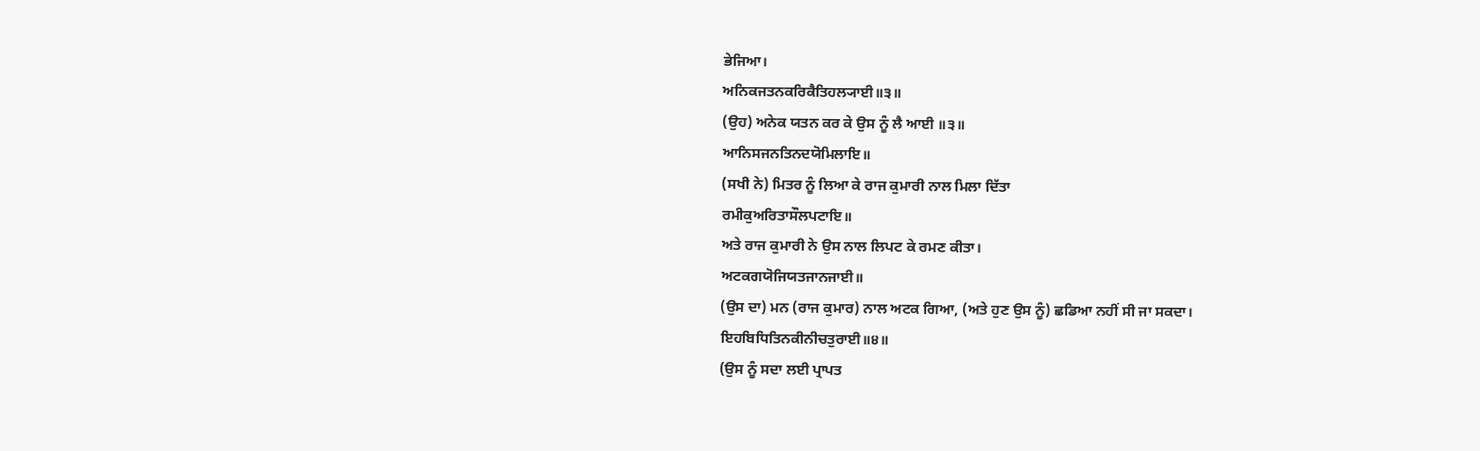ਭੇਜਿਆ।
ਅਨਿਕਜਤਨਕਰਿਕੈਤਿਹਲ੍ਯਾਈ॥੩॥
(ਉਹ) ਅਨੇਕ ਯਤਨ ਕਰ ਕੇ ਉਸ ਨੂੰ ਲੈ ਆਈ ॥੩॥
ਆਨਿਸਜਨਤਿਨਦਯੋਮਿਲਾਇ॥
(ਸਖੀ ਨੇ) ਮਿਤਰ ਨੂੰ ਲਿਆ ਕੇ ਰਾਜ ਕੁਮਾਰੀ ਨਾਲ ਮਿਲਾ ਦਿੱਤਾ
ਰਮੀਕੁਅਰਿਤਾਸੌਲਪਟਾਇ॥
ਅਤੇ ਰਾਜ ਕੁਮਾਰੀ ਨੇ ਉਸ ਨਾਲ ਲਿਪਟ ਕੇ ਰਮਣ ਕੀਤਾ।
ਅਟਕਗਯੋਜਿਯਤਜਾਨਜਾਈ॥
(ਉਸ ਦਾ) ਮਨ (ਰਾਜ ਕੁਮਾਰ) ਨਾਲ ਅਟਕ ਗਿਆ, (ਅਤੇ ਹੁਣ ਉਸ ਨੂੰ) ਛਡਿਆ ਨਹੀਂ ਸੀ ਜਾ ਸਕਦਾ।
ਇਹਬਿਧਿਤਿਨਕੀਨੀਚਤੁਰਾਈ॥੪॥
(ਉਸ ਨੂੰ ਸਦਾ ਲਈ ਪ੍ਰਾਪਤ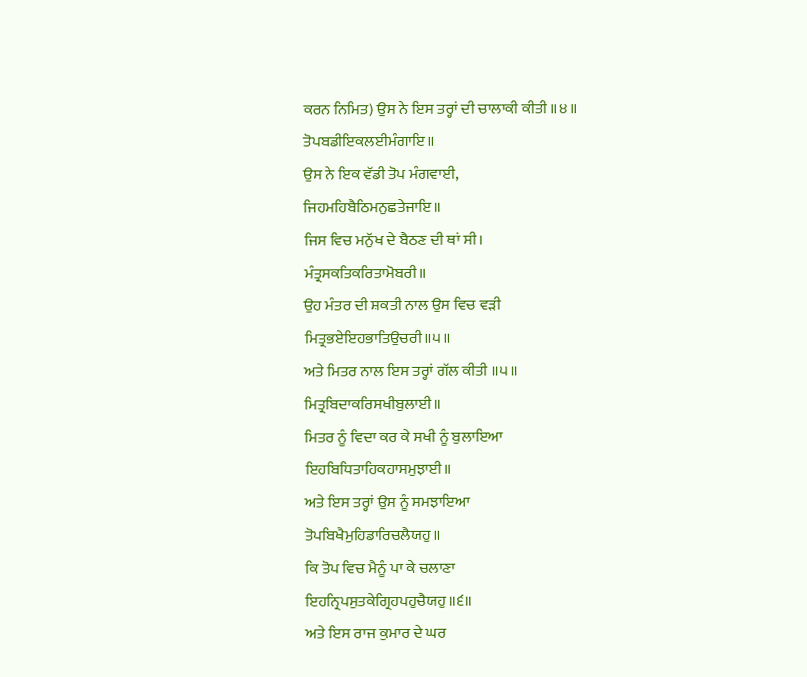ਕਰਨ ਨਿਮਿਤ) ਉਸ ਨੇ ਇਸ ਤਰ੍ਹਾਂ ਦੀ ਚਾਲਾਕੀ ਕੀਤੀ ॥੪॥
ਤੋਪਬਡੀਇਕਲਈਮੰਗਾਇ॥
ਉਸ ਨੇ ਇਕ ਵੱਡੀ ਤੋਪ ਮੰਗਵਾਈ,
ਜਿਹਮਹਿਬੈਠਿਮਨੁਛਤੇਜਾਇ॥
ਜਿਸ ਵਿਚ ਮਨੁੱਖ ਦੇ ਬੈਠਣ ਦੀ ਥਾਂ ਸੀ।
ਮੰਤ੍ਰਸਕਤਿਕਰਿਤਾਮੋਬਰੀ॥
ਉਹ ਮੰਤਰ ਦੀ ਸ਼ਕਤੀ ਨਾਲ ਉਸ ਵਿਚ ਵੜੀ
ਮਿਤ੍ਰਭਏਇਹਭਾਤਿਉਚਰੀ॥੫॥
ਅਤੇ ਮਿਤਰ ਨਾਲ ਇਸ ਤਰ੍ਹਾਂ ਗੱਲ ਕੀਤੀ ॥੫॥
ਮਿਤ੍ਰਬਿਦਾਕਰਿਸਖੀਬੁਲਾਈ॥
ਮਿਤਰ ਨੂੰ ਵਿਦਾ ਕਰ ਕੇ ਸਖੀ ਨੂੰ ਬੁਲਾਇਆ
ਇਹਬਿਧਿਤਾਹਿਕਹਾਸਮੁਝਾਈ॥
ਅਤੇ ਇਸ ਤਰ੍ਹਾਂ ਉਸ ਨੂੰ ਸਮਝਾਇਆ
ਤੋਪਬਿਖੈਮੁਹਿਡਾਰਿਚਲੈਯਹੁ॥
ਕਿ ਤੋਪ ਵਿਚ ਮੈਨੂੰ ਪਾ ਕੇ ਚਲਾਣਾ
ਇਹਨ੍ਰਿਪਸੁਤਕੇਗ੍ਰਿਹਪਹੁਚੈਯਹੁ॥੬॥
ਅਤੇ ਇਸ ਰਾਜ ਕੁਮਾਰ ਦੇ ਘਰ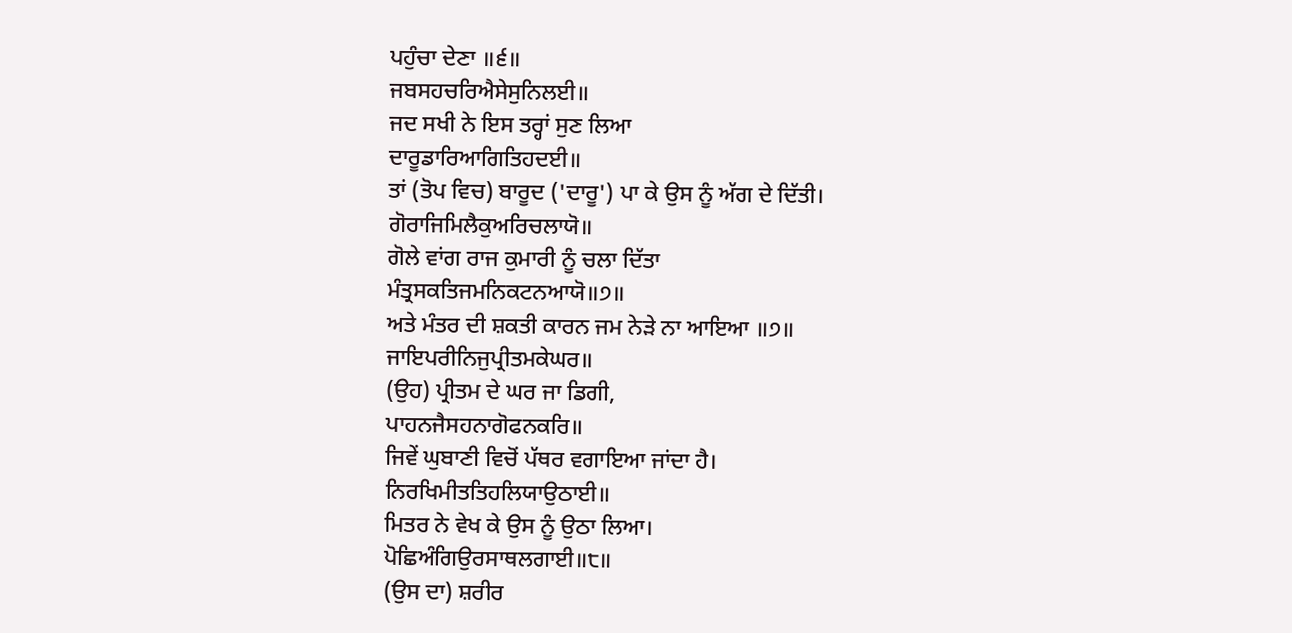ਪਹੁੰਚਾ ਦੇਣਾ ॥੬॥
ਜਬਸਹਚਰਿਐਸੇਸੁਨਿਲਈ॥
ਜਦ ਸਖੀ ਨੇ ਇਸ ਤਰ੍ਹਾਂ ਸੁਣ ਲਿਆ
ਦਾਰੂਡਾਰਿਆਗਿਤਿਹਦਈ॥
ਤਾਂ (ਤੋਪ ਵਿਚ) ਬਾਰੂਦ ('ਦਾਰੂ') ਪਾ ਕੇ ਉਸ ਨੂੰ ਅੱਗ ਦੇ ਦਿੱਤੀ।
ਗੋਰਾਜਿਮਿਲੈਕੁਅਰਿਚਲਾਯੋ॥
ਗੋਲੇ ਵਾਂਗ ਰਾਜ ਕੁਮਾਰੀ ਨੂੰ ਚਲਾ ਦਿੱਤਾ
ਮੰਤ੍ਰਸਕਤਿਜਮਨਿਕਟਨਆਯੋ॥੭॥
ਅਤੇ ਮੰਤਰ ਦੀ ਸ਼ਕਤੀ ਕਾਰਨ ਜਮ ਨੇੜੇ ਨਾ ਆਇਆ ॥੭॥
ਜਾਇਪਰੀਨਿਜੁਪ੍ਰੀਤਮਕੇਘਰ॥
(ਉਹ) ਪ੍ਰੀਤਮ ਦੇ ਘਰ ਜਾ ਡਿਗੀ,
ਪਾਹਨਜੈਸਹਨਾਗੋਫਨਕਰਿ॥
ਜਿਵੇਂ ਘੁਬਾਣੀ ਵਿਚੋਂ ਪੱਥਰ ਵਗਾਇਆ ਜਾਂਦਾ ਹੈ।
ਨਿਰਖਿਮੀਤਤਿਹਲਿਯਾਉਠਾਈ॥
ਮਿਤਰ ਨੇ ਵੇਖ ਕੇ ਉਸ ਨੂੰ ਉਠਾ ਲਿਆ।
ਪੋਛਿਅੰਗਿਉਰਸਾਥਲਗਾਈ॥੮॥
(ਉਸ ਦਾ) ਸ਼ਰੀਰ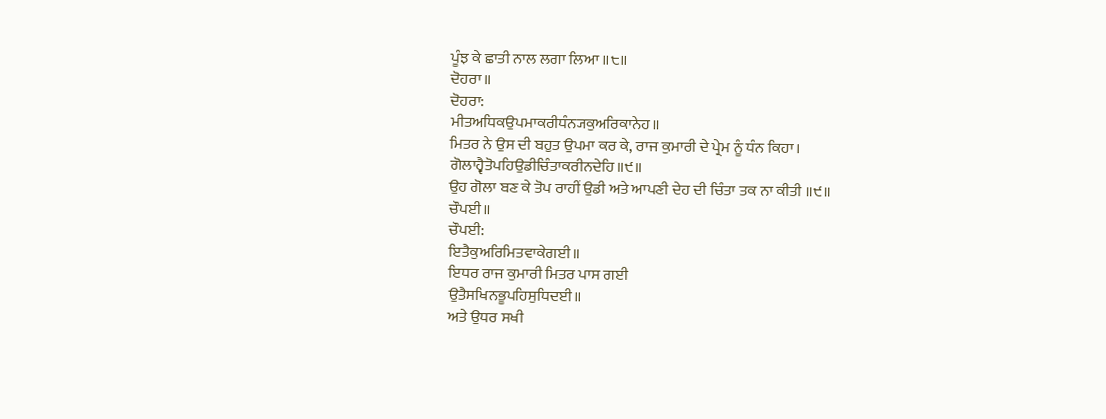ਪੂੰਝ ਕੇ ਛਾਤੀ ਨਾਲ ਲਗਾ ਲਿਆ ॥੮॥
ਦੋਹਰਾ॥
ਦੋਹਰਾ:
ਮੀਤਅਧਿਕਉਪਮਾਕਰੀਧੰਨ੍ਯਕੁਅਰਿਕਾਨੇਹ॥
ਮਿਤਰ ਨੇ ਉਸ ਦੀ ਬਹੁਤ ਉਪਮਾ ਕਰ ਕੇ, ਰਾਜ ਕੁਮਾਰੀ ਦੇ ਪ੍ਰੇਮ ਨੂੰ ਧੰਨ ਕਿਹਾ।
ਗੋਲਾਹ੍ਵੈਤੋਪਹਿਉਡੀਚਿੰਤਾਕਰੀਨਦੇਹਿ॥੯॥
ਉਹ ਗੋਲਾ ਬਣ ਕੇ ਤੋਪ ਰਾਹੀਂ ਉਡੀ ਅਤੇ ਆਪਣੀ ਦੇਹ ਦੀ ਚਿੰਤਾ ਤਕ ਨਾ ਕੀਤੀ ॥੯॥
ਚੌਪਈ॥
ਚੌਪਈ:
ਇਤੈਕੁਅਰਿਮਿਤਵਾਕੇਗਈ॥
ਇਧਰ ਰਾਜ ਕੁਮਾਰੀ ਮਿਤਰ ਪਾਸ ਗਈ
ਉਤੈਸਖਿਨਭੂਪਹਿਸੁਧਿਦਈ॥
ਅਤੇ ਉਧਰ ਸਖੀ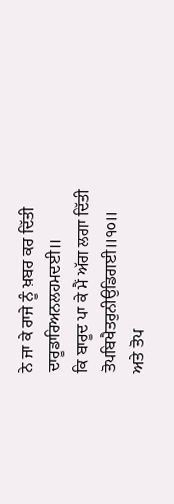ਨੇ ਜਾ ਕੇ ਰਾਜੇ ਨੂੰ ਖ਼ਬਰ ਕਰ ਦਿੱਤੀ
ਦਾਰੂਡਾਰਿਅਨਲਹਮਦਈ॥
ਕਿ ਬਾਰੂਦ ਪਾ ਕੇ ਮੈਂ ਅੱਗ ਲਗਾ ਦਿੱਤੀ
ਤੋਪਬਿਖੈਤਰੁਨੀਉਡਿਗਈ॥੧੦॥
ਅਤੇ ਤੋਪ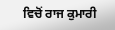ਵਿਚੋਂ ਰਾਜ ਕੁਮਾਰੀ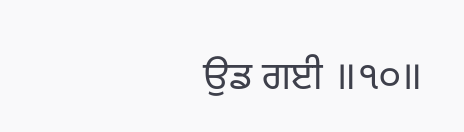ਉਡ ਗਈ ॥੧੦॥